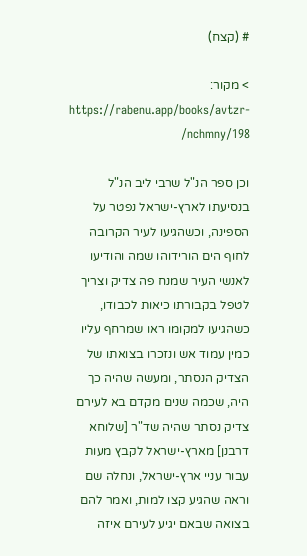# (קצח)

> מקור: https://rabenu.app/books/avtzr-nchmny/198/

וכן ספר הנ"ל שרבי ליב הנ"ל בנסיעתו לארץ-ישראל נפטר על הספינה, וכשהגיעו לעיר הקרובה לחוף הים הורידוהו שמה והודיעו לאנשי העיר שמנח פה צדיק וצריך לטפל בקבורתו כיאות לכבודו, כשהגיעו למקומו ראו שמרחף עליו כמין עמוד אש ונזכרו בצואתו של הצדיק הנסתר, ומעשה שהיה כך היה, שכמה שנים מקדם בא לעירם צדיק נסתר שהיה שד"ר [שלוחא דרבנן] מארץ-ישראל לקבץ מעות עבור עניי ארץ-ישראל, ונחלה שם וראה שהגיע קצו למות, ואמר להם בצואה שבאם יגיע לעירם איזה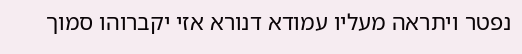נפטר ויתראה מעליו עמודא דנורא אזי יקברוהו סמוך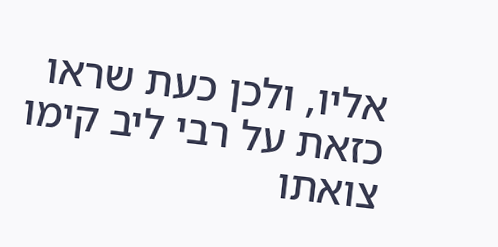אליו, ולכן כעת שראו כזאת על רבי ליב קימו צואתו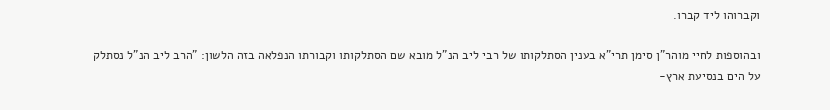וקברוהו ליד קברו.

ובהוספות לחיי מוהר"ן סימן תרי"א בענין הסתלקותו של רבי ליב הנ"ל מובא שם הסתלקותו וקבורתו הנפלאה בזה הלשון: "הרב ליב הנ"ל נסתלק על הים בנסיעת ארץ-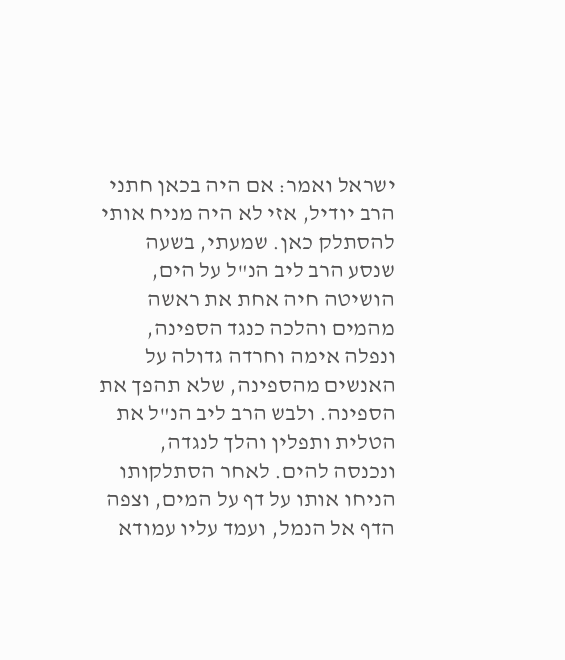ישראל ואמר: אם היה בכאן חתני הרב יודיל, אזי לא היה מניח אותי להסתלק כאן. שמעתי, בשעה שנסע הרב ליב הנ"ל על הים, הושיטה חיה אחת את ראשה מהמים והלכה כנגד הספינה, ונפלה אימה וחרדה גדולה על האנשים מהספינה, שלא תהפך את הספינה. ולבש הרב ליב הנ"ל את הטלית ותפלין והלך לנגדה, ונכנסה להים. לאחר הסתלקותו הניחו אותו על דף על המים, וצפה הדף אל הנמל, ועמד עליו עמודא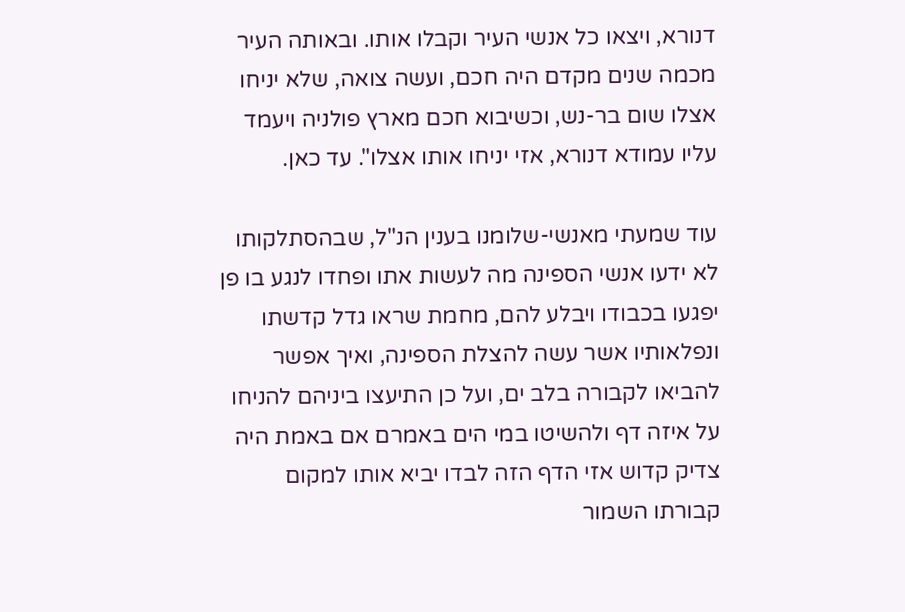דנורא, ויצאו כל אנשי העיר וקבלו אותו. ובאותה העיר מכמה שנים מקדם היה חכם, ועשה צואה, שלא יניחו אצלו שום בר-נש, וכשיבוא חכם מארץ פולניה ויעמד עליו עמודא דנורא, אזי יניחו אותו אצלו". עד כאן.

עוד שמעתי מאנשי-שלומנו בענין הנ"ל, שבהסתלקותו לא ידעו אנשי הספינה מה לעשות אתו ופחדו לנגע בו פן יפגעו בכבודו ויבלע להם, מחמת שראו גדל קדשתו ונפלאותיו אשר עשה להצלת הספינה, ואיך אפשר להביאו לקבורה בלב ים, ועל כן התיעצו ביניהם להניחו על איזה דף ולהשיטו במי הים באמרם אם באמת היה צדיק קדוש אזי הדף הזה לבדו יביא אותו למקום קבורתו השמור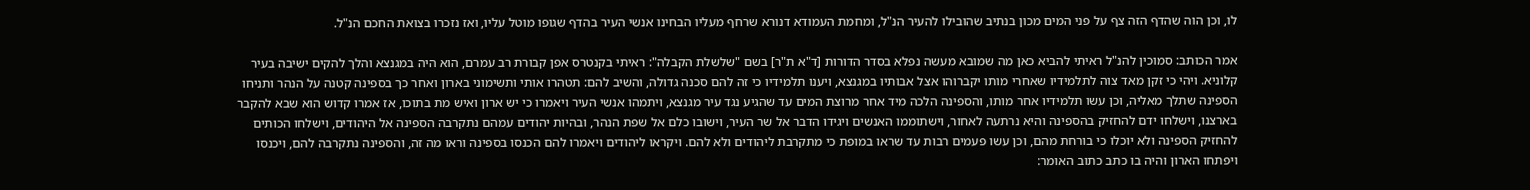לו, וכן הוה שהדף הזה צף על פני המים מכון בנתיב שהובילו להעיר הנ"ל, ומחמת העמודא דנורא שרחף מעליו הבחינו אנשי העיר בהדף שגופו מוטל עליו, ואז נזכרו בצואת החכם הנ"ל.

אמר הכותב: סמוכין להנ"ל ראיתי להביא כאן מה שמובא מעשה נפלא בסדר הדורות [ד"א ת"ר] בשם "שלשלת הקבלה": ראיתי בקנטרס אפן קבורת רב עמרם, הוא היה במגנצא והלך להקים ישיבה בעיר קלוניא. ויהי כי זקן מאד צוה לתלמידיו שאחרי מותו יקברוהו אצל אבותיו במגנצא, ויענו תלמידיו כי זה להם סכנה גדולה, והשיב להם: תטהרו אותי ותשימוני בארון ואחר כך בספינה קטנה על הנהר ותניחו הספינה שתלך מאליה, וכן עשו תלמידיו אחר מותו, והספינה הלכה מיד אחר מרוצת המים עד שהגיע נגד עיר מגנצא, ויתמהו אנשי העיר ויאמרו כי יש ארון ואיש מת בתוכו, אז אמרו קדוש הוא שבא להקבר בארצנו, וישלחו ידם להחזיק בהספינה והיא נרתעה לאחור, וישתוממו האנשים ויגידו הדבר אל שר העיר, וישובו כלם אל שפת הנהר, ובהיות יהודים עמהם נתקרבה הספינה אל היהודים, וישלחו הכותים להחזיק הספינה ולא יוכלו כי בורחת מהם, וכן עשו פעמים רבות עד שראו במופת כי מתקרבת ליהודים ולא להם. ויקראו ליהודים ויאמרו להם הכנסו בספינה וראו מה זה, והספינה נתקרבה להם, ויכנסו ויפתחו הארון והיה בו כתב כתוב האומר: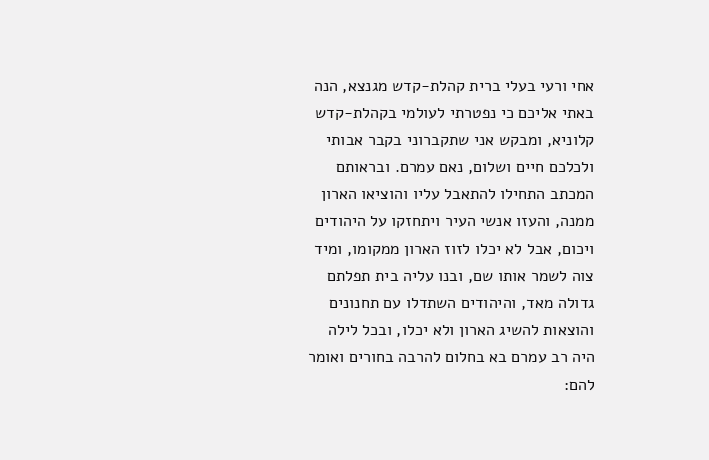אחי ורעי בעלי ברית קהלת-קדש מגנצא, הנה באתי אליכם כי נפטרתי לעולמי בקהלת-קדש קלוניא, ומבקש אני שתקברוני בקבר אבותי ולכלכם חיים ושלום, נאם עמרם. ובראותם המכתב התחילו להתאבל עליו והוציאו הארון ממנה, והעזו אנשי העיר ויתחזקו על היהודים ויכום, אבל לא יכלו לזוז הארון ממקומו, ומיד צוה לשמר אותו שם, ובנו עליה בית תפלתם גדולה מאד, והיהודים השתדלו עם תחנונים והוצאות להשיג הארון ולא יכלו, ובכל לילה היה רב עמרם בא בחלום להרבה בחורים ואומר להם: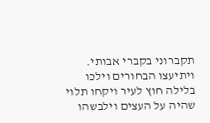תקברוני בקברי אבותי. ויתיעצו הבחורים וילכו בלילה חוץ לעיר ויקחו תלוי שהיה על העצים וילבשהו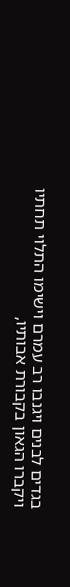בגדים לבנים ויגנבו רב עמרם וישימו התלוי תחתיו ויקברו הגאון בקבורת אבותיו,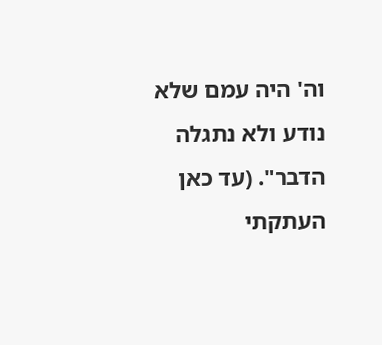וה' היה עמם שלא נודע ולא נתגלה הדבר". (עד כאן העתקתי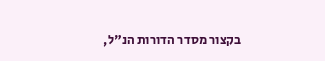בקצור מסדר הדורות הנ"ל,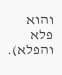והוא פלא והפלא).